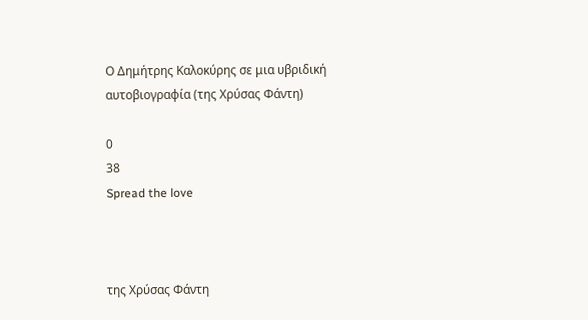Ο Δημήτρης Καλοκύρης σε μια υβριδική αυτοβιογραφία (της Χρύσας Φάντη)

0
38
Spread the love



της Χρύσας Φάντη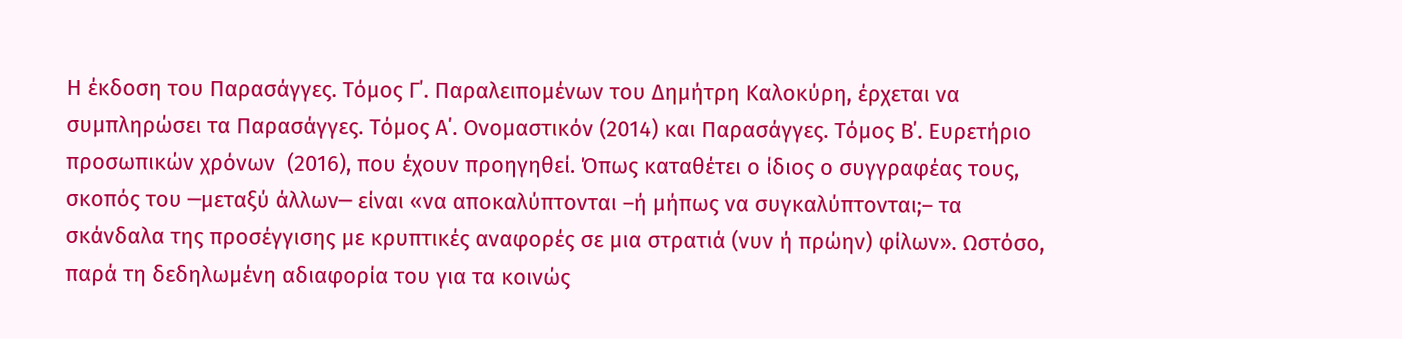Η έκδοση του Παρασάγγες. Τόμος Γ΄. Παραλειπομένων του Δημήτρη Καλοκύρη, έρχεται να συμπληρώσει τα Παρασάγγες. Τόμος Α΄. Ονομαστικόν (2014) και Παρασάγγες. Τόμος Β΄. Ευρετήριο προσωπικών χρόνων  (2016), που έχουν προηγηθεί. Όπως καταθέτει ο ίδιος ο συγγραφέας τους, σκοπός του ─μεταξύ άλλων─ είναι «να αποκαλύπτονται –ή μήπως να συγκαλύπτονται;– τα σκάνδαλα της προσέγγισης με κρυπτικές αναφορές σε μια στρατιά (νυν ή πρώην) φίλων». Ωστόσο, παρά τη δεδηλωμένη αδιαφορία του για τα κοινώς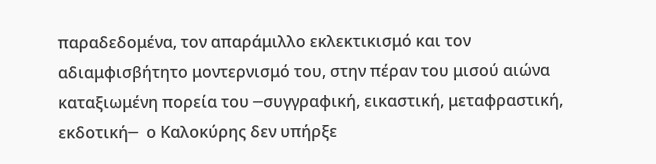παραδεδομένα, τον απαράμιλλο εκλεκτικισμό και τον αδιαμφισβήτητο μοντερνισμό του, στην πέραν του μισού αιώνα καταξιωμένη πορεία του ─συγγραφική, εικαστική, μεταφραστική, εκδοτική─  ο Καλοκύρης δεν υπήρξε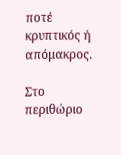ποτέ κρυπτικός ή απόμακρος.

Στο περιθώριο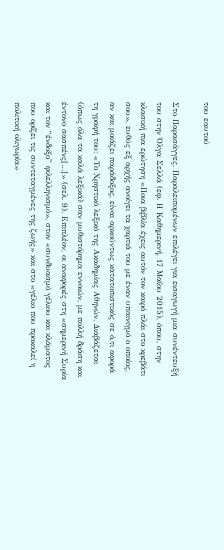του εαυτού

Στο Παρασάγγες. Παραλειπομένων επιλέγει για εισαγωγή μια συνέντευξή του στην Όλγα Σελλά (εφ. Η Καθημερινή, 17 Μαΐου 2015), όπου, στην κλασική πια ερώτηση «Ποια βιβλία έχεις αυτόν τον καιρό πλάι στο κρεβάτι σου», ευθύς εξ αρχής ανοίγει τα χαρτιά του με έναν υπαινιγμό ο οποίος, αν και μοιάζει παράδοξος, είναι αρκούντως κατατοπιστικός σε ό,τι αφορά τη γραφή του: «Το Χρηστικό λεξικό της Ακαδημίας Αθηνών. Διαβάζεται (όπως όλα τα καλά λεξικά) σαν μυθιστόρημα εννοιών, με πολλή δράση και έντονο σασπένς[…]» (σελ. 9). Επιπλέον, οι αναφορές στη «σημερινή Συρία και τον “ένδοξο” φιλελληνισμό», στον «συνδυασμό γέλιου και κλάματος που ορίζει τις συντεταγμένες της ζωής» και στο «γέλιο που προκαλεί η πολιτική ολιγωρία»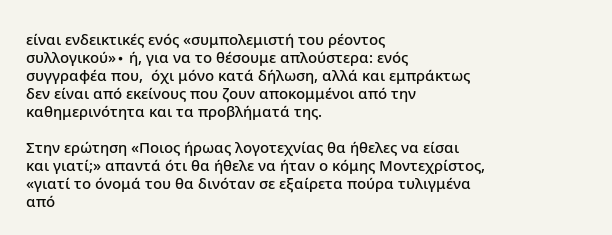είναι ενδεικτικές ενός «συμπολεμιστή του ρέοντος συλλογικού»∙ ή, για να το θέσουμε απλούστερα: ενός συγγραφέα που,  όχι μόνο κατά δήλωση, αλλά και εμπράκτως δεν είναι από εκείνους που ζουν αποκομμένοι από την καθημερινότητα και τα προβλήματά της.

Στην ερώτηση «Ποιος ήρωας λογοτεχνίας θα ήθελες να είσαι και γιατί;» απαντά ότι θα ήθελε να ήταν ο κόμης Μοντεχρίστος, «γιατί το όνομά του θα δινόταν σε εξαίρετα πούρα τυλιγμένα από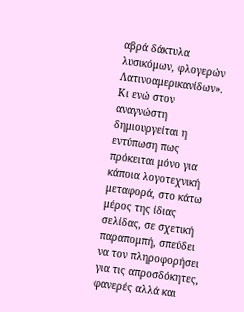αβρά δάκτυλα λυσικόμων, φλογερών Λατινοαμερικανίδων». Κι ενώ στον αναγνώστη δημιουργείται η εντύπωση πως πρόκειται μόνο για κάποια λογοτεχνική μεταφορά, στο κάτω μέρος της ίδιας σελίδας, σε σχετική παραπομπή, σπεύδει να τον πληροφορήσει για τις απροσδόκητες, φανερές αλλά και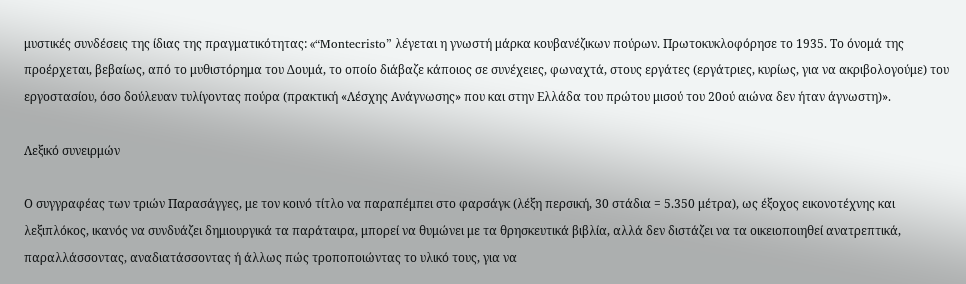μυστικές συνδέσεις της ίδιας της πραγματικότητας: «“Montecristo” λέγεται η γνωστή μάρκα κουβανέζικων πούρων. Πρωτοκυκλοφόρησε το 1935. Το όνομά της προέρχεται, βεβαίως, από το μυθιστόρημα του Δουμά, το οποίο διάβαζε κάποιος σε συνέχειες, φωναχτά, στους εργάτες (εργάτριες, κυρίως, για να ακριβολογούμε) του εργοστασίου, όσο δούλευαν τυλίγοντας πούρα (πρακτική «Λέσχης Ανάγνωσης» που και στην Ελλάδα του πρώτου μισού του 20ού αιώνα δεν ήταν άγνωστη)».

Λεξικό συνειρμών

Ο συγγραφέας των τριών Παρασάγγες, με τον κοινό τίτλο να παραπέμπει στο φαρσάγκ (λέξη περσική, 30 στάδια = 5.350 μέτρα), ως έξοχος εικονοτέχνης και λεξιπλόκος, ικανός να συνδυάζει δημιουργικά τα παράταιρα, μπορεί να θυμώνει με τα θρησκευτικά βιβλία, αλλά δεν διστάζει να τα οικειοποιηθεί ανατρεπτικά, παραλλάσσοντας, αναδιατάσσοντας ή άλλως πώς τροποποιώντας το υλικό τους, για να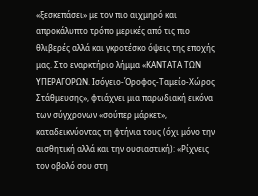«ξεσκεπάσει» με τον πιο αιχμηρό και απροκάλυπτο τρόπο μερικές από τις πιο θλιβερές αλλά και γκροτέσκο όψεις της εποχής μας. Στο εναρκτήριο λήμμα «ΚΑΝΤΑΤΑ ΤΩΝ ΥΠΕΡΑΓΟΡΩΝ. Ισόγειο-Όροφος-Ταμείο-Χώρος Στάθμευσης», φτιάχνει μια παρωδιακή εικόνα των σύγχρονων «σούπερ μάρκετ», καταδεικνύοντας τη φτήνια τους (όχι μόνο την αισθητική αλλά και την ουσιαστική): «Ρίχνεις τον οβολό σου στη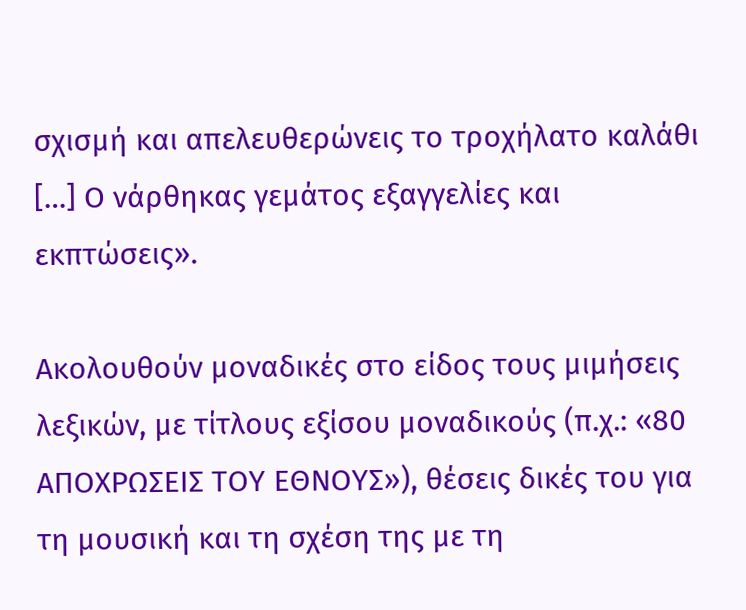σχισμή και απελευθερώνεις το τροχήλατο καλάθι […] Ο νάρθηκας γεμάτος εξαγγελίες και εκπτώσεις».

Ακολουθούν μοναδικές στο είδος τους μιμήσεις λεξικών, με τίτλους εξίσου μοναδικούς (π.χ.: «80 ΑΠΟΧΡΩΣΕΙΣ ΤΟΥ ΕΘΝΟΥΣ»), θέσεις δικές του για τη μουσική και τη σχέση της με τη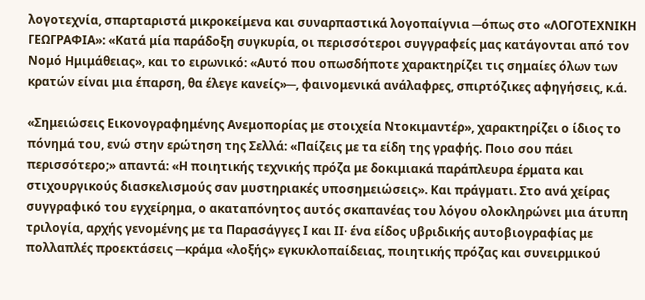λογοτεχνία, σπαρταριστά μικροκείμενα και συναρπαστικά λογοπαίγνια ─όπως στο «ΛΟΓΟΤΕΧΝΙΚΗ ΓΕΩΓΡΑΦΙΑ»: «Κατά μία παράδοξη συγκυρία, οι περισσότεροι συγγραφείς μας κατάγονται από τον Νομό Ημιμάθειας», και το ειρωνικό: «Αυτό που οπωσδήποτε χαρακτηρίζει τις σημαίες όλων των κρατών είναι μια έπαρση, θα έλεγε κανείς»─, φαινομενικά ανάλαφρες, σπιρτόζικες αφηγήσεις, κ.ά.

«Σημειώσεις Εικονογραφημένης Ανεμοπορίας με στοιχεία Ντοκιμαντέρ», χαρακτηρίζει ο ίδιος το πόνημά του, ενώ στην ερώτηση της Σελλά: «Παίζεις με τα είδη της γραφής. Ποιο σου πάει περισσότερο;» απαντά: «Η ποιητικής τεχνικής πρόζα με δοκιμιακά παράπλευρα έρματα και στιχουργικούς διασκελισμούς σαν μυστηριακές υποσημειώσεις». Και πράγματι. Στο ανά χείρας συγγραφικό του εγχείρημα, ο ακαταπόνητος αυτός σκαπανέας του λόγου ολοκληρώνει μια άτυπη τριλογία, αρχής γενομένης με τα Παρασάγγες Ι και ΙΙ∙ ένα είδος υβριδικής αυτοβιογραφίας με πολλαπλές προεκτάσεις ─κράμα «λοξής» εγκυκλοπαίδειας, ποιητικής πρόζας και συνειρμικού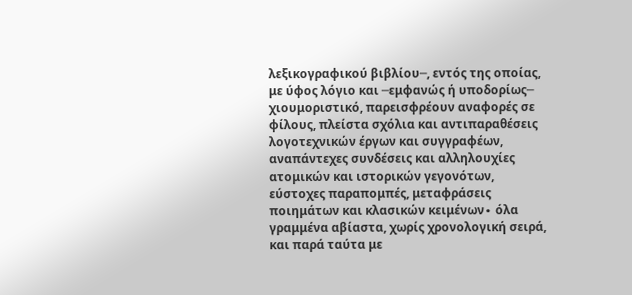λεξικογραφικού βιβλίου─, εντός της οποίας, με ύφος λόγιο και ─εμφανώς ή υποδορίως─ χιουμοριστικό, παρεισφρέουν αναφορές σε φίλους, πλείστα σχόλια και αντιπαραθέσεις λογοτεχνικών έργων και συγγραφέων, αναπάντεχες συνδέσεις και αλληλουχίες ατομικών και ιστορικών γεγονότων, εύστοχες παραπομπές, μεταφράσεις ποιημάτων και κλασικών κειμένων∙ όλα γραμμένα αβίαστα, χωρίς χρονολογική σειρά, και παρά ταύτα με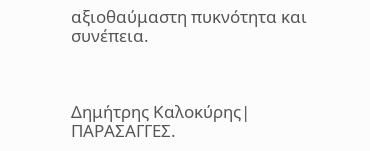αξιοθαύμαστη πυκνότητα και συνέπεια.



Δημήτρης Καλοκύρης| ΠΑΡΑΣΑΓΓΕΣ.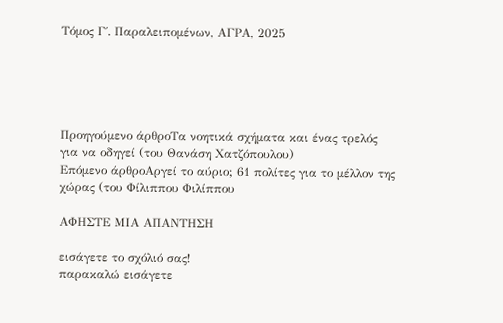Τόμος Γ΄. Παραλειπομένων, ΑΓΡΑ, 2025





Προηγούμενο άρθροΤα νοητικά σχήματα και ένας τρελός για να οδηγεί (του Θανάση Χατζόπουλου)
Επόμενο άρθροΑργεί το αύριο; 61 πολίτες για το μέλλον της χώρας (του Φίλιππου Φιλίππου

ΑΦΗΣΤΕ ΜΙΑ ΑΠΑΝΤΗΣΗ

εισάγετε το σχόλιό σας!
παρακαλώ εισάγετε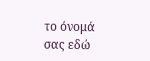το όνομά σας εδώ